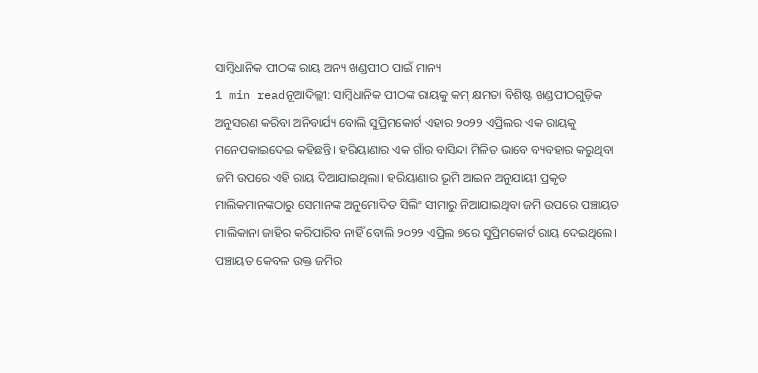ସାମ୍ବିଧାନିକ ପୀଠଙ୍କ ରାୟ ଅନ୍ୟ ଖଣ୍ଡପୀଠ ପାଇଁ ମାନ୍ୟ
1 min readନୂଆଦିଲ୍ଲୀ: ସାମ୍ବିଧାନିକ ପୀଠଙ୍କ ରାୟକୁ କମ୍ କ୍ଷମତା ବିଶିଷ୍ଟ ଖଣ୍ଡପୀଠଗୁଡ଼ିକ ଅନୁସରଣ କରିବା ଅନିବାର୍ଯ୍ୟ ବୋଲି ସୁପ୍ରିମକୋର୍ଟ ଏହାର ୨୦୨୨ ଏପ୍ରିଲର ଏକ ରାୟକୁ ମନେପକାଇଦେଇ କହିଛନ୍ତି। ହରିୟାଣାର ଏକ ଗାଁର ବାସିନ୍ଦା ମିଳିତ ଭାବେ ବ୍ୟବହାର କରୁଥିବା ଜମି ଉପରେ ଏହି ରାୟ ଦିଆଯାଇଥିଲା। ହରିୟାଣାର ଭୂମି ଆଇନ ଅନୁଯାୟୀ ପ୍ରକୃତ ମାଲିକମାନଙ୍କଠାରୁ ସେମାନଙ୍କ ଅନୁମୋଦିତ ସିଲିଂ ସୀମାରୁ ନିଆଯାଇଥିବା ଜମି ଉପରେ ପଞ୍ଚାୟତ ମାଲିକାନା ଜାହିର କରିପାରିବ ନାହିଁ ବୋଲି ୨୦୨୨ ଏପ୍ରିଲ ୭ରେ ସୁପ୍ରିମକୋର୍ଟ ରାୟ ଦେଇଥିଲେ। ପଞ୍ଚାୟତ କେବଳ ଉକ୍ତ ଜମିର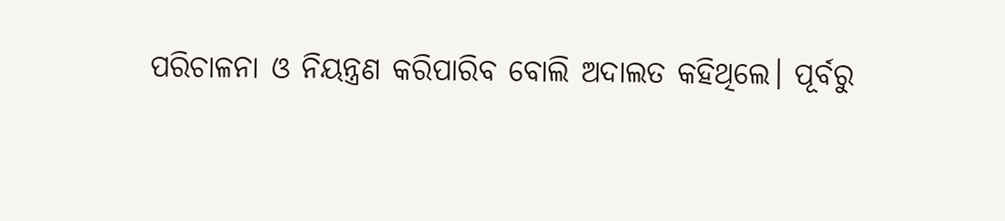ପରିଚାଳନା ଓ ନିୟନ୍ତ୍ରଣ କରିପାରିବ ବୋଲି ଅଦାଲତ କହିଥିଲେ। ପୂର୍ବରୁ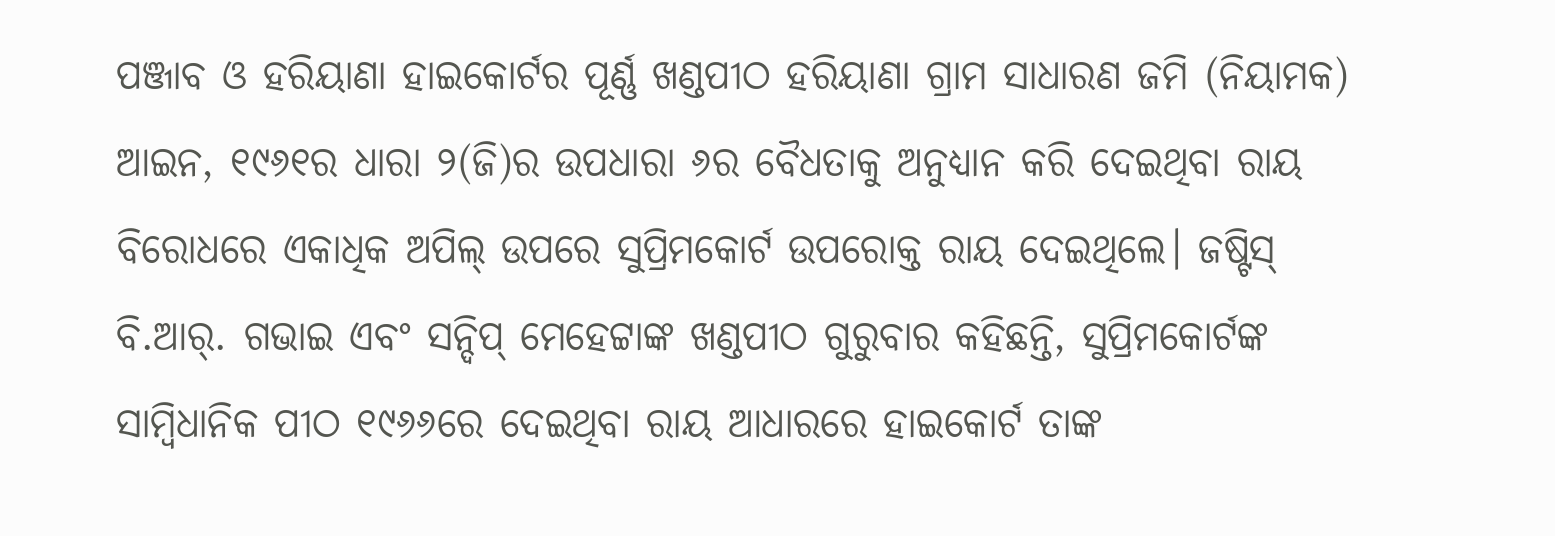ପଞ୍ଜାବ ଓ ହରିୟାଣା ହାଇକୋର୍ଟର ପୂର୍ଣ୍ଣ ଖଣ୍ଡପୀଠ ହରିୟାଣା ଗ୍ରାମ ସାଧାରଣ ଜମି (ନିୟାମକ) ଆଇନ, ୧୯୬୧ର ଧାରା ୨(ଜି)ର ଉପଧାରା ୬ର ବୈଧତାକୁ ଅନୁଧ୍ୟାନ କରି ଦେଇଥିବା ରାୟ ବିରୋଧରେ ଏକାଧିକ ଅପିଲ୍ ଉପରେ ସୁପ୍ରିମକୋର୍ଟ ଉପରୋକ୍ତ ରାୟ ଦେଇଥିଲେ। ଜଷ୍ଟିସ୍ ବି.ଆର୍. ଗଭାଇ ଏବଂ ସନ୍ଦିପ୍ ମେହେଟ୍ଟାଙ୍କ ଖଣ୍ଡପୀଠ ଗୁରୁବାର କହିଛନ୍ତି, ସୁପ୍ରିମକୋର୍ଟଙ୍କ ସାମ୍ବିଧାନିକ ପୀଠ ୧୯୬୬ରେ ଦେଇଥିବା ରାୟ ଆଧାରରେ ହାଇକୋର୍ଟ ତାଙ୍କ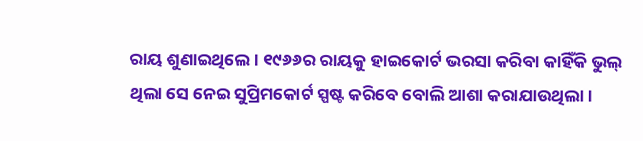ରାୟ ଶୁଣାଇଥିଲେ। ୧୯୬୬ର ରାୟକୁ ହାଇକୋର୍ଟ ଭରସା କରିବା କାହିଁକି ଭୁଲ୍ ଥିଲା ସେ ନେଇ ସୁପ୍ରିମକୋର୍ଟ ସ୍ପଷ୍ଟ କରିବେ ବୋଲି ଆଶା କରାଯାଉଥିଲା।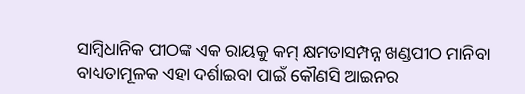ସାମ୍ବିଧାନିକ ପୀଠଙ୍କ ଏକ ରାୟକୁ କମ୍ କ୍ଷମତାସମ୍ପନ୍ନ ଖଣ୍ଡପୀଠ ମାନିବା ବାଧ୍ୟତାମୂଳକ ଏହା ଦର୍ଶାଇବା ପାଇଁ କୌଣସି ଆଇନର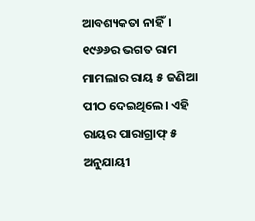ଆବଶ୍ୟକତା ନାହିଁ। ୧୯୬୬ର ଭଗତ ରାମ ମାମଲାର ରାୟ ୫ ଜଣିଆ ପୀଠ ଦେଇଥିଲେ। ଏହି ରାୟର ପାରାଗ୍ରାଫ୍ ୫ ଅନୁଯାୟୀ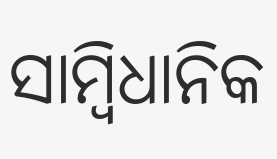ସାମ୍ବିଧାନିକ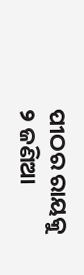ପୀଠର ରାୟକୁ ୨ ଜଣିଆ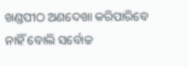ଖଣ୍ଡପୀଠ ଅଣଦେଖା କରିପାରିବେ ନାହିଁ ବୋଲି ସର୍ବୋଚ୍ଚ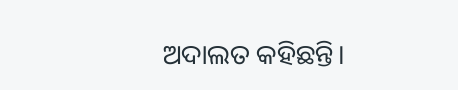ଅଦାଲତ କହିଛନ୍ତି।